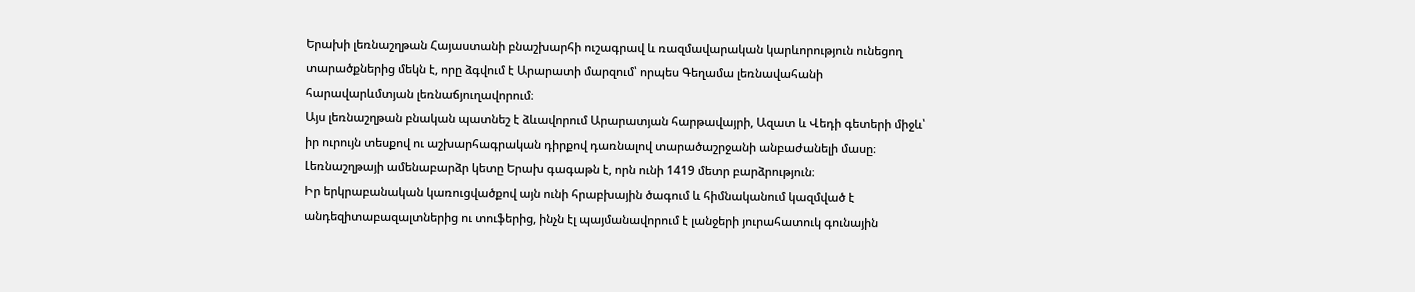Երախի լեռնաշղթան Հայաստանի բնաշխարհի ուշագրավ և ռազմավարական կարևորություն ունեցող տարածքներից մեկն է, որը ձգվում է Արարատի մարզում՝ որպես Գեղամա լեռնավահանի հարավարևմտյան լեռնաճյուղավորում։
Այս լեռնաշղթան բնական պատնեշ է ձևավորում Արարատյան հարթավայրի, Ազատ և Վեդի գետերի միջև՝ իր ուրույն տեսքով ու աշխարհագրական դիրքով դառնալով տարածաշրջանի անբաժանելի մասը։
Լեռնաշղթայի ամենաբարձր կետը Երախ գագաթն է, որն ունի 1419 մետր բարձրություն։
Իր երկրաբանական կառուցվածքով այն ունի հրաբխային ծագում և հիմնականում կազմված է անդեզիտաբազալտներից ու տուֆերից, ինչն էլ պայմանավորում է լանջերի յուրահատուկ գունային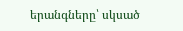երանգները՝ սկսած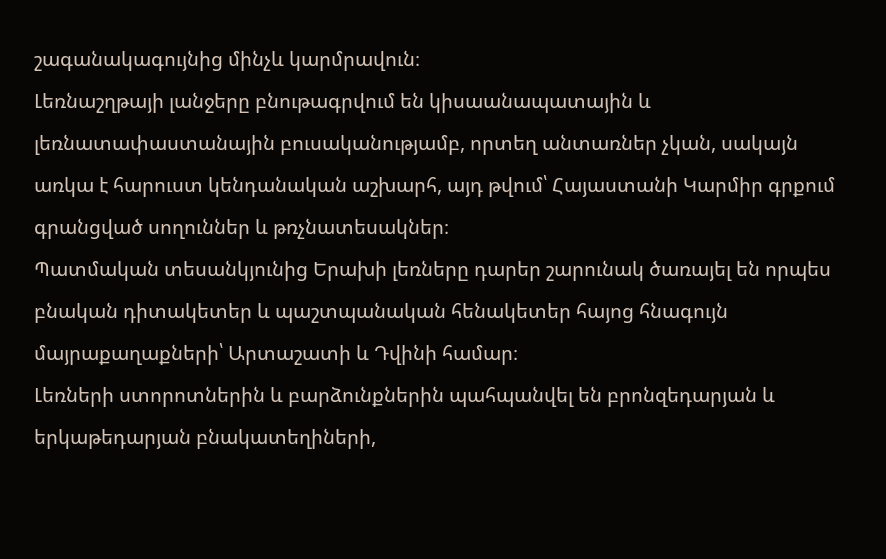շագանակագույնից մինչև կարմրավուն։
Լեռնաշղթայի լանջերը բնութագրվում են կիսաանապատային և լեռնատափաստանային բուսականությամբ, որտեղ անտառներ չկան, սակայն առկա է հարուստ կենդանական աշխարհ, այդ թվում՝ Հայաստանի Կարմիր գրքում գրանցված սողուններ և թռչնատեսակներ։
Պատմական տեսանկյունից Երախի լեռները դարեր շարունակ ծառայել են որպես բնական դիտակետեր և պաշտպանական հենակետեր հայոց հնագույն մայրաքաղաքների՝ Արտաշատի և Դվինի համար։
Լեռների ստորոտներին և բարձունքներին պահպանվել են բրոնզեդարյան և երկաթեդարյան բնակատեղիների,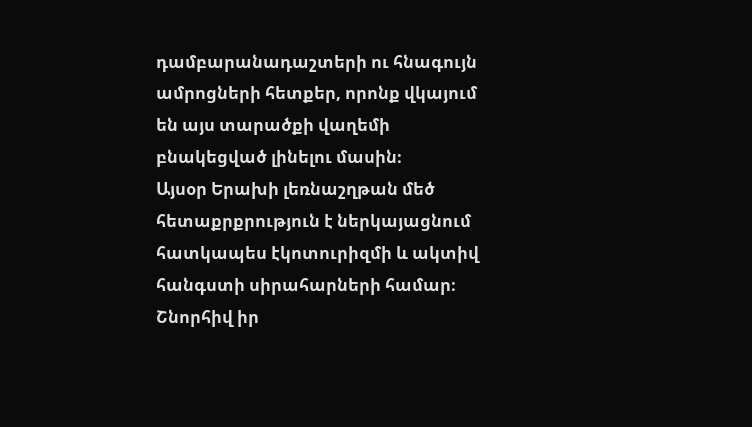դամբարանադաշտերի ու հնագույն ամրոցների հետքեր, որոնք վկայում են այս տարածքի վաղեմի բնակեցված լինելու մասին։
Այսօր Երախի լեռնաշղթան մեծ հետաքրքրություն է ներկայացնում հատկապես էկոտուրիզմի և ակտիվ հանգստի սիրահարների համար։
Շնորհիվ իր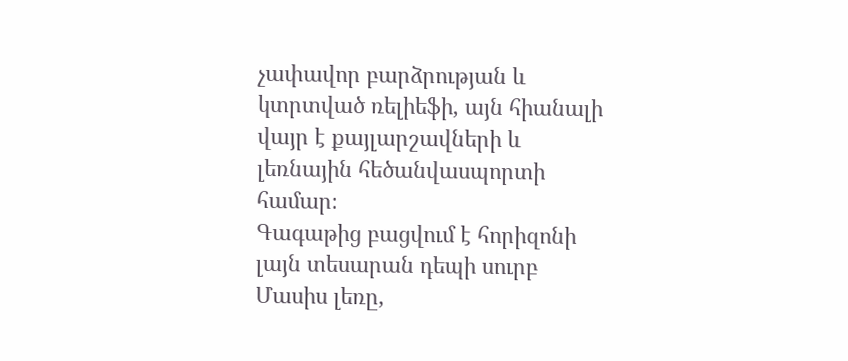չափավոր բարձրության և կտրտված ռելիեֆի, այն հիանալի վայր է քայլարշավների և լեռնային հեծանվասպորտի համար։
Գագաթից բացվում է հորիզոնի լայն տեսարան դեպի սուրբ Մասիս լեռը,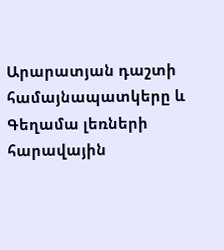Արարատյան դաշտի համայնապատկերը և Գեղամա լեռների հարավային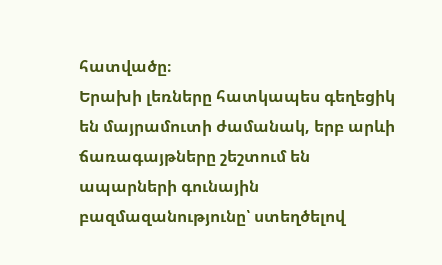հատվածը։
Երախի լեռները հատկապես գեղեցիկ են մայրամուտի ժամանակ, երբ արևի ճառագայթները շեշտում են ապարների գունային բազմազանությունը՝ ստեղծելով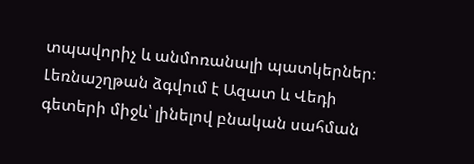տպավորիչ և անմոռանալի պատկերներ։
Լեռնաշղթան ձգվում է Ազատ և Վեդի գետերի միջև՝ լինելով բնական սահման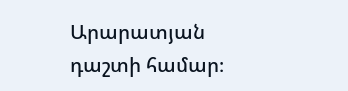Արարատյան դաշտի համար։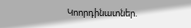Կոորդինատներ.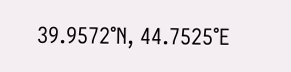39.9572°N, 44.7525°E